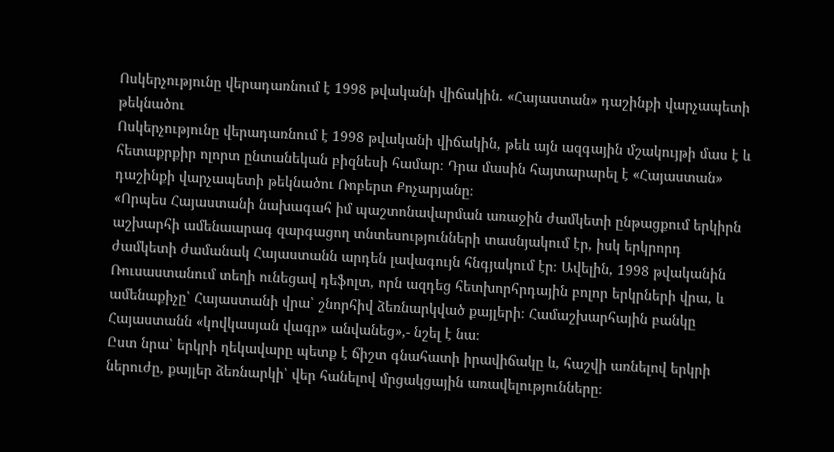Ոսկերչությունը վերադառնում է 1998 թվականի վիճակին. «Հայաստան» դաշինքի վարչապետի թեկնածու
Ոսկերչությունը վերադառնում է 1998 թվականի վիճակին, թեև այն ազգային մշակույթի մաս է և հետաքրքիր ոլորտ ընտանեկան բիզնեսի համար։ Դրա մասին հայտարարել է «Հայաստան» դաշինքի վարչապետի թեկնածու Ռոբերտ Քոչարյանը։
«Որպես Հայաստանի նախագահ իմ պաշտոնավարման առաջին ժամկետի ընթացքում երկիրն աշխարհի ամենաարագ զարգացող տնտեսությունների տասնյակում էր, իսկ երկրորդ ժամկետի ժամանակ Հայաստանն արդեն լավագույն հնգյակում էր։ Ավելին, 1998 թվականին Ռուսաստանում տեղի ունեցավ դեֆոլտ, որն ազդեց հետխորհրդային բոլոր երկրների վրա, և ամենաքիչը՝ Հայաստանի վրա՝ շնորհիվ ձեռնարկված քայլերի։ Համաշխարհային բանկը Հայաստանն «կովկասյան վագր» անվանեց»,- նշել է նա։
Ըստ նրա՝ երկրի ղեկավարը պետք է ճիշտ գնահատի իրավիճակը և, հաշվի առնելով երկրի ներուժը, քայլեր ձեռնարկի՝ վեր հանելով մրցակցային առավելությունները։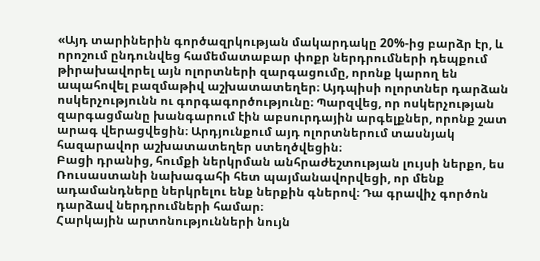«Այդ տարիներին գործազրկության մակարդակը 20%-ից բարձր էր, և որոշում ընդունվեց համեմատաբար փոքր ներդրումների դեպքում թիրախավորել այն ոլորտների զարգացումը, որոնք կարող են ապահովել բազմաթիվ աշխատատեղեր։ Այդպիսի ոլորտներ դարձան ոսկերչությունն ու գորգագործությունը։ Պարզվեց, որ ոսկերչության զարգացմանը խանգարում էին աբսուրդային արգելքներ, որոնք շատ արագ վերացվեցին։ Արդյունքում այդ ոլորտներում տասնյակ հազարավոր աշխատատեղեր ստեղծվեցին։
Բացի դրանից, հումքի ներկրման անհրաժեշտության լույսի ներքո, ես Ռուսաստանի նախագահի հետ պայմանավորվեցի, որ մենք ադամանդները ներկրելու ենք ներքին գներով։ Դա գրավիչ գործոն դարձավ ներդրումների համար։
Հարկային արտոնությունների նույն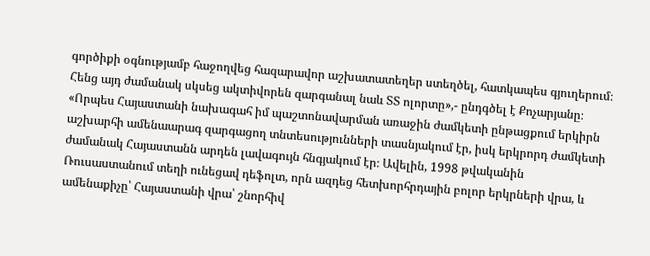գործիքի օգնությամբ հաջողվեց հազարավոր աշխատատեղեր ստեղծել, հատկապես գյուղերում։ Հենց այդ ժամանակ սկսեց ակտիվորեն զարգանալ նաև ՏՏ ոլորտը»,- ընդգծել է Քոչարյանը։
«Որպես Հայաստանի նախագահ իմ պաշտոնավարման առաջին ժամկետի ընթացքում երկիրն աշխարհի ամենաարագ զարգացող տնտեսությունների տասնյակում էր, իսկ երկրորդ ժամկետի ժամանակ Հայաստանն արդեն լավագույն հնգյակում էր։ Ավելին, 1998 թվականին Ռուսաստանում տեղի ունեցավ դեֆոլտ, որն ազդեց հետխորհրդային բոլոր երկրների վրա, և ամենաքիչը՝ Հայաստանի վրա՝ շնորհիվ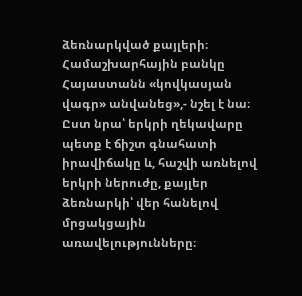ձեռնարկված քայլերի։ Համաշխարհային բանկը Հայաստանն «կովկասյան վագր» անվանեց»,- նշել է նա։
Ըստ նրա՝ երկրի ղեկավարը պետք է ճիշտ գնահատի իրավիճակը և, հաշվի առնելով երկրի ներուժը, քայլեր ձեռնարկի՝ վեր հանելով մրցակցային առավելությունները։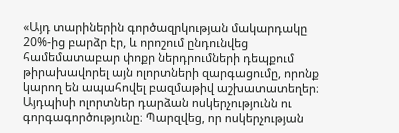«Այդ տարիներին գործազրկության մակարդակը 20%-ից բարձր էր, և որոշում ընդունվեց համեմատաբար փոքր ներդրումների դեպքում թիրախավորել այն ոլորտների զարգացումը, որոնք կարող են ապահովել բազմաթիվ աշխատատեղեր։ Այդպիսի ոլորտներ դարձան ոսկերչությունն ու գորգագործությունը։ Պարզվեց, որ ոսկերչության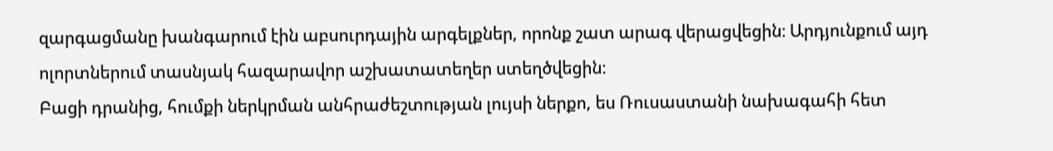զարգացմանը խանգարում էին աբսուրդային արգելքներ, որոնք շատ արագ վերացվեցին։ Արդյունքում այդ ոլորտներում տասնյակ հազարավոր աշխատատեղեր ստեղծվեցին։
Բացի դրանից, հումքի ներկրման անհրաժեշտության լույսի ներքո, ես Ռուսաստանի նախագահի հետ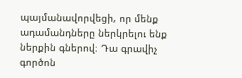պայմանավորվեցի, որ մենք ադամանդները ներկրելու ենք ներքին գներով։ Դա գրավիչ գործոն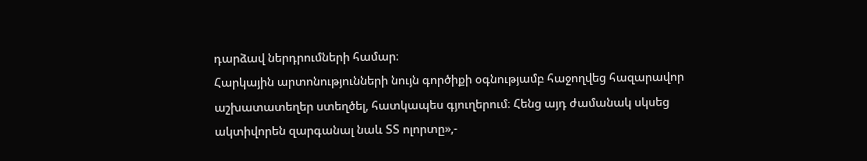դարձավ ներդրումների համար։
Հարկային արտոնությունների նույն գործիքի օգնությամբ հաջողվեց հազարավոր աշխատատեղեր ստեղծել, հատկապես գյուղերում։ Հենց այդ ժամանակ սկսեց ակտիվորեն զարգանալ նաև ՏՏ ոլորտը»,-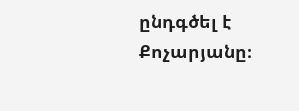ընդգծել է Քոչարյանը։